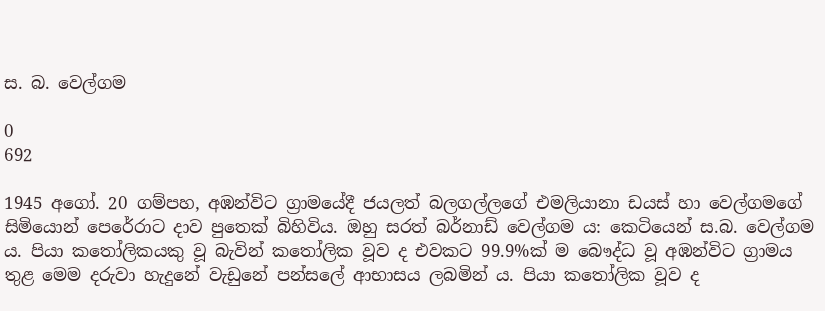ස. බ. වෙල්ගම

0
692

1945 අගෝ. 20 ගම්පහ, අඹන්විට ග්‍රාමයේදී ජයලත් බලගල්ලගේ එමලියානා ඩයස් හා වෙල්ගමගේ සිමියොන් පෙරේරාට දාව පුතෙක් බිහිවිය. ඔහු සරත් බර්නාඩ් වෙල්ගම ය: කෙටියෙන් ස.බ. වෙල්ගම ය. පියා කතෝලිකයකු වූ බැවින් කතෝලික වූව ද එවකට 99.9%ක් ම බෞද්ධ වූ අඹන්විට ග්‍රාමය තුළ මෙම දරුවා හැදුනේ වැඩුනේ පන්සලේ ආභාසය ලබමින් ය. පියා කතෝලික වූව ද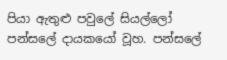පියා ඇතුළු පවුලේ සියල්ලෝ පන්සලේ දායකයෝ වූහ. පන්සලේ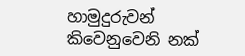හාමුදුරුවන් කිවෙනුවෙනි නක්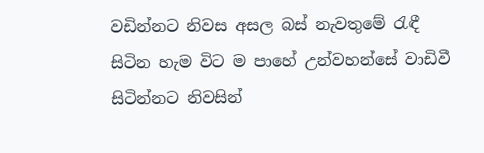වඩින්නට නිවස අසල බස් නැවතුමේ රැඳී සිටින හැම විට ම පාහේ උන්වහන්සේ වාඩිවී සිටින්නට නිවසින්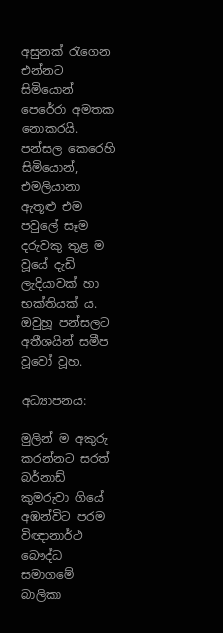අසුනක් රැගෙන එන්නට සිමියොන් පෙරේරා අමතක නොකරයි. පන්සල කෙරෙහි සිමියොන්, එමලියානා ඇතූළු එම පවුලේ සෑම දරුවකු තුළ ම වූයේ දැඩි ලැදියාවක් හා භක්තියක් ය. ඔවුහූ පන්සලට අතීශයින් සමීප වූවෝ වූහ.

අධ්‍යාපනය:

මුලින් ම අකුරු කරන්නට සරත් බර්නාඩ් කුමරුවා ගියේ අඹන්විට පරම විඥානාර්ථ බෞද්ධ සමාගමේ බාලිකා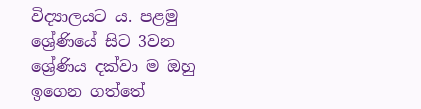විද්‍යාලයට ය. පළමු ශ්‍රේණියේ සිට 3වන ශ්‍රේණිය දක්වා ම ඔහු ඉගෙන ගත්තේ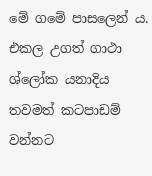මේ ගමේ පාසලෙන් ය. එකල උගත් ගාථා ශ්ලෝක යනාදිය තවමත් කටපාඩම් වන්නට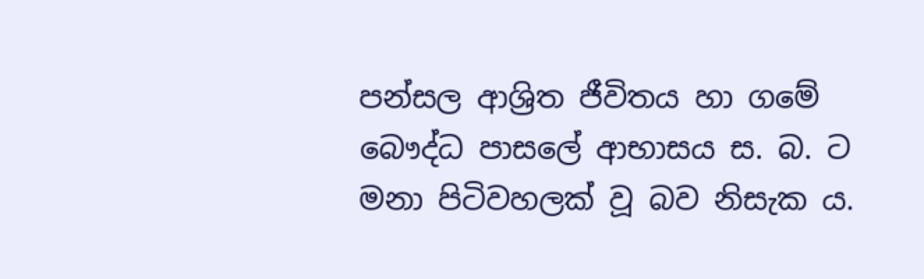පන්සල ආශ්‍රිත ජීවිතය හා ගමේ බෞද්ධ පාසලේ ආභාසය ස. බ. ට මනා පිටිවහලක් වූ බව නිසැක ය.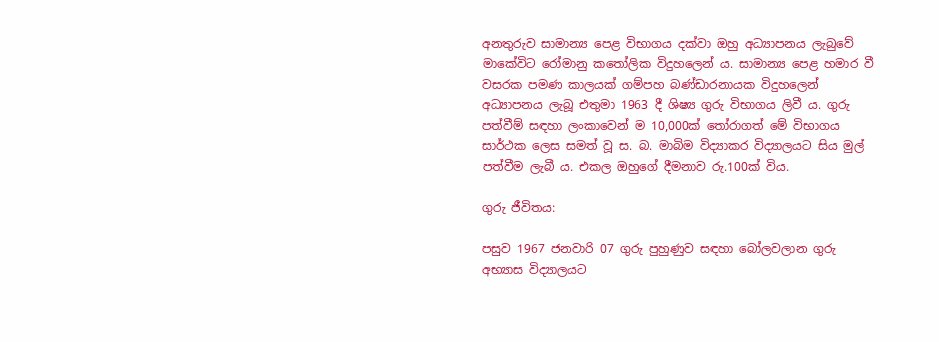අනතුරුව සාමාන්‍ය පෙළ විභාගය දක්වා ඔහු අධ්‍යාපනය ලැබුවේ මාකේවිට රෝමානු කතෝලික විදුහලෙන් ය. සාමාන්‍ය පෙළ හමාර වී වසරක පමණ කාලයක් ගම්පහ බණ්ඩාරනායක විදුහලෙන් අධ්‍යාපනය ලැබූ එතුමා 1963 දී ශිෂ්‍ය ගුරු විභාගය ලිවී ය. ගුරු පත්වීම් සඳහා ලංකාවෙන් ම 10,000ක් තෝරාගත් මේ විභාගය සාර්ථක ලෙස සමත් වූ ස. බ. මාබිම විද්‍යාකර විද්‍යාලයට සිය මුල් පත්වීම ලැබී ය. එකල ඔහුගේ දීමනාව රු.100ක් විය.

ගුරු ජීවිතය:

පසුව 1967 ජනවාරි 07 ගුරු පුහුණුව සඳහා බෝලවලාන ගුරු අභ්‍යාස විද්‍යාලයට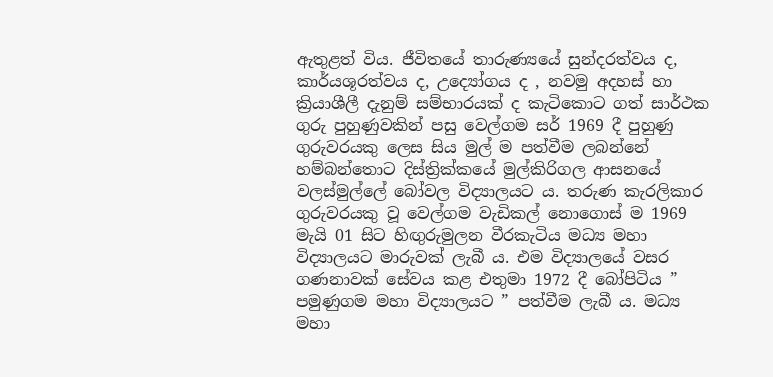ඇතුළත් විය. ජීවිතයේ තාරුණ්‍යයේ සුන්දරත්වය ද, කාර්යශූරත්වය ද, උද්‍යෝගය ද , නවමු අදහස් හා ක්‍රියාශීලී දැනුම් සම්භාරයක් ද කැටිකොට ගත් සාර්ථක ගුරු පුහුණුවකින් පසු වෙල්ගම සර් 1969 දී පුහුණු ගුරුවරයකු ලෙස සිය මුල් ම පත්වීම ලබන්නේ හම්බන්තොට දිස්ත්‍රික්කයේ මුල්කිරිගල ආසනයේ වලස්මුල්ලේ බෝවල විද්‍යාලයට ය. තරුණ කැරලිකාර ගුරුවරයකු වූ වෙල්ගම වැඩිකල් නොගොස් ම 1969 මැයි 01 සිට හිඟුරුමුලන වීරකැටිය මධ්‍ය මහා විද්‍යාලයට මාරුවක් ලැබී ය. එම විද්‍යාලයේ වසර ගණනාවක් සේවය කළ එතුමා 1972 දී බෝපිටිය ” පමුණුගම මහා විද්‍යාලයට ” පත්වීම ලැබී ය. මධ්‍ය මහා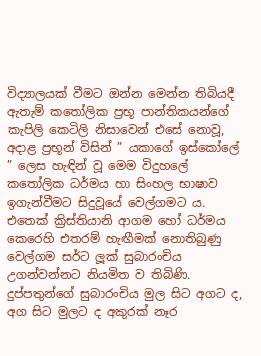විද්‍යාලයක් වීමට ඔන්න මෙන්න තිබියදී ඇතැම් කතෝලික ප්‍රභූ පාන්තිකයන්ගේ කැපිලි කෙටිලි නිසාවෙන් එසේ නොවූ, අදාළ ප්‍රභූන් විසින් ” යකාගේ ඉස්කෝලේ ” ලෙස හැඳින් වූ මෙම විදුහලේ කතෝලික ධර්මය හා සිංහල භාෂාව ඉගැන්වීමට සිදුවූයේ වෙල්ගමට ය. එතෙක් ක්‍රිස්තියානි ආගම හෝ ධර්මය කෙරෙහි එතරම් හැඟීමක් නොතිබුණු වෙල්ගම සර්ට ලූක් සුබාරංචිය උගන්වන්නට නියමිත ව තිබිණි. දුප්පතුන්ගේ සුබාරංචිය මුල සිට අගට ද, අග සිට මුලට ද අකුරක් නෑර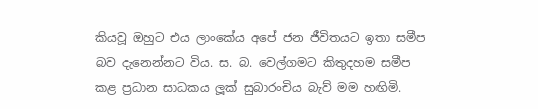කියවූ ඔහුට එය ලාංකේය අපේ ජන ජීවිතයට ඉතා සමීප බව දැනෙන්නට විය. ස. බ. වෙල්ගමට කිතුදහම සමීප කළ ප්‍රධාන සාධකය ලූක් සුබාරංචිය බැව් මම හඟිමි.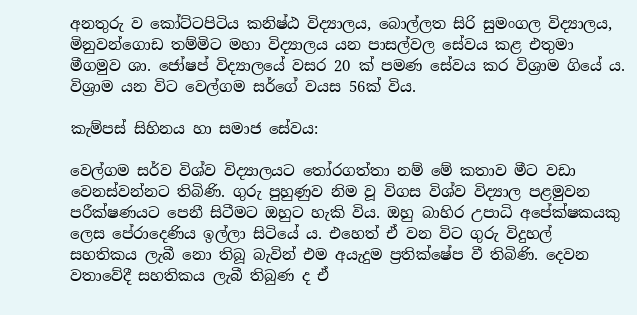අනතුරු ව කෝට්ටපිටිය කනිෂ්ඨ විද්‍යාලය, බොල්ලත සිරි සුමංගල විද්‍යාලය, මිනුවන්ගොඩ තම්මිට මහා විද්‍යාලය යන පාසල්වල සේවය කළ එතුමා මීගමුව ශා. ජෝෂප් විද්‍යාලයේ වසර 20 ක් පමණ සේවය කර විශ්‍රාම ගියේ ය. විශ්‍රාම යන විට වෙල්ගම සර්ගේ වයස 56ක් විය.

කැම්පස් සිහිනය හා සමාජ සේවය:

වෙල්ගම සර්ව විශ්ව විද්‍යාලයට තෝරගත්තා නම් මේ කතාව මීට වඩා වෙනස්වන්නට තිබිණි. ගුරු පුහුණුව නිම වූ විගස විශ්ව විද්‍යාල පළමුවන පරීක්ෂණයට පෙනී සිටීමට ඔහුට හැකි විය. ඔහු බාහිර උපාධි අපේක්ෂකයකු ලෙස පේරාදෙණිය ඉල්ලා සිටියේ ය. එහෙත් ඒ වන විට ගුරු විදුහල් සහතිකය ලැබී නො තිබූ බැවින් එම අයැදුම ප්‍රතික්ෂේප වී තිබිණි. දෙවන වතාවේදී සහතිකය ලැබී තිබුණ ද ඒ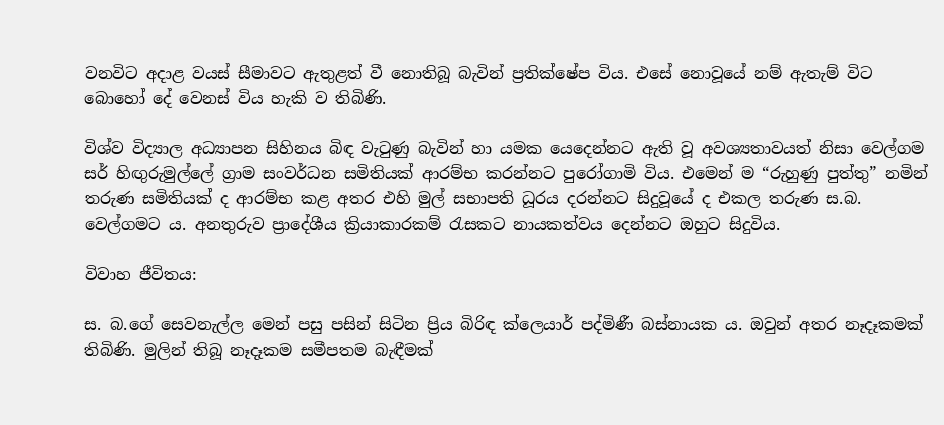වනවිට අදාළ වයස් සීමාවට ඇතුළත් වී නොතිබූ බැවින් ප්‍රතික්ෂේප විය. එසේ නොවූයේ නම් ඇතැම් විට බොහෝ දේ වෙනස් විය හැකි ව තිබිණි.

විශ්ව විද්‍යාල අධ්‍යාපන සිහිනය බිඳ වැටුණු බැවින් හා යමක යෙදෙන්නට ඇති වූ අවශ්‍යතාවයත් නිසා වෙල්ගම සර් හිඟුරුමුල්ලේ ග්‍රාම සංවර්ධන සමිතියක් ආරම්භ කරන්නට පුරෝගාමි විය. එමෙන් ම “රුහුණු පුත්තු” නමින් තරුණ සමිතියක් ද ආරම්භ කළ අතර එහි මුල් සභාපති ධූරය දරන්නට සිදුවූයේ ද එකල තරුණ ස.බ. වෙල්ගමට ය. අනතුරුව ප්‍රාදේශීය ක්‍රියාකාරකම් රැසකට නායකත්වය දෙන්නට ඔහුට සිදුවිය.

විවාහ ජීවිතය:

ස. බ.ගේ සෙවනැල්ල මෙන් පසු පසින් සිටින ප්‍රිය බිරිඳ ක්ලෙයාර් පද්මිණී බස්නායක ය. ඔවුන් අතර නෑදෑකමක් තිබිණි. මුලින් තිබූ නෑදෑකම සමීපතම බැඳීමක්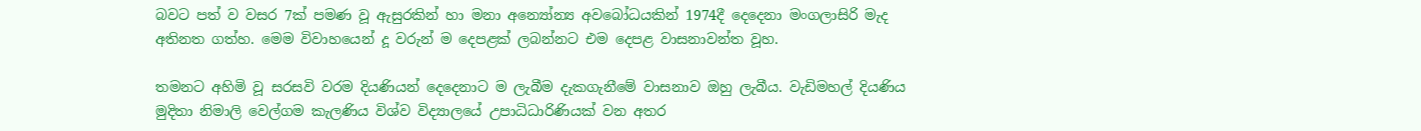බවට පත් ව වසර 7ක් පමණ වූ ඇසුරකින් හා මනා අන්‍යෝන්‍ය අවබෝධයකින් 1974දී දෙදෙනා මංගලාසිරි මැද අතිනත ගත්හ. මෙම විවාහයෙන් දූ වරුන් ම දෙපළක් ලබන්නට එම දෙපළ වාසනාවන්ත වූහ.

තමනට අහිමි වූ සරසවි වරම දියණියන් දෙදෙනාට ම ලැබීම දැකගැනීමේ වාසනාව ඔහු ලැබීය. වැඩිමහල් දියණිය මුදිතා නිමාලි වෙල්ගම කැලණිය විශ්ව විද්‍යාලයේ උපාධිධාරිණියක් වන අතර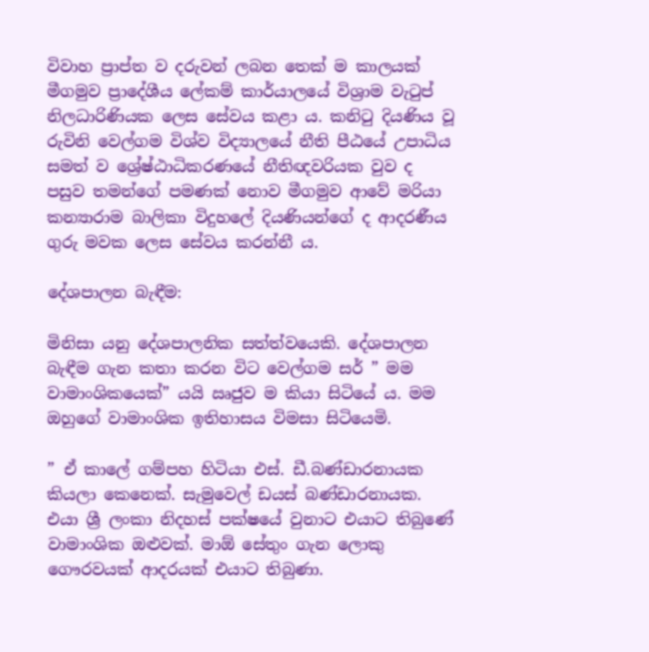විවාහ ප්‍රාප්ත ව දරුවන් ලබන තෙක් ම කාලයක් මීගමුව ප්‍රාදේශීය ලේකම් කාර්යාලයේ විශ්‍රාම වැටුප් නිලධා‍රිණියක ලෙස සේවය කළා ය. කනිටු දියණිය වූ රුවිනි වෙල්ගම විශ්ව විද්‍යාලයේ නීති පීඨයේ උපාධිය සමත් ව ශ්‍රේෂ්ඨාධිකරණයේ නීතිඥවරියක වුව ද පසුව තමන්ගේ පමණක් නොව මීගමුව ආවේ මරියා කන්‍යාරාම බාලිකා විදුහලේ දියණියන්ගේ ද ආදරණීය ගුරු මවක ලෙස සේවය කරන්නී ය.

දේශපාලන බැඳීම:

මිනිසා යනු දේශපාලනික සත්ත්වයෙකි. දේශපාලන බැඳීම ගැන කතා කරන විට වෙල්ගම සර් ” මම වාමාංශිකයෙක්” යයි ඍජුව ම කියා සිටියේ ය. මම ඔහුගේ වාමාංශික ඉතිහාසය විමසා සිටියෙමි.

” ඒ කාලේ ගම්පහ හිටියා එස්. ඩී.බණ්ඩාරනායක කියලා කෙනෙක්. සැමුවෙල් ඩයස් බණ්ඩාරනායක. එයා ශ්‍රී ලංකා නිදහස් පක්ෂයේ වුනාට එයාට තිබුණේ වාමාංශික ඔළුවක්. මාඕ සේතුං ගැන ලොකු ගෞරවයක් ආදරයක් එයාට තිබුණා.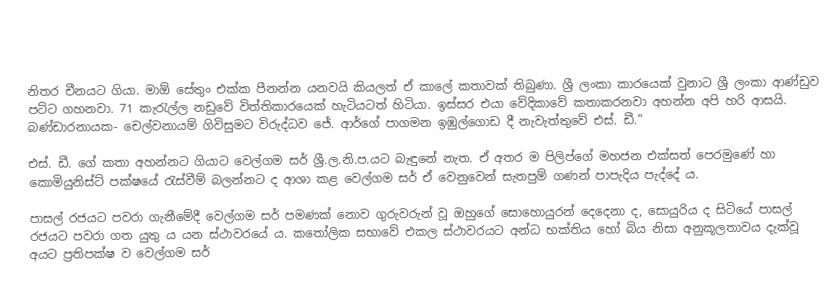නිතර චීනයට ගියා. මාඕ සේතුං එක්ක පීනන්න යනවයි කියලත් ඒ කාලේ කතාවක් තිබුණා. ශ්‍රී ලංකා කාරයෙක් වුනාට ශ්‍රී ලංකා ආණ්ඩුව පට්ට ගහනවා. 71 කැරැල්ල නඩුවේ විත්තිකාරයෙක් හැටියටත් හිටියා. ඉස්සර එයා වේදිකාවේ කතාකරනවා අහන්න අපි හරි ආසයි. බණ්ඩාරනායක- චෙල්වනායම් ගිවිසුමට විරුද්ධව ජේ. ආර්ගේ පාගමන ඉඹුල්ගොඩ දී නැවැත්තුවේ එස්. ඩී.”

එස්. ඩී. ගේ කතා අහන්නට ගියාට වෙල්ගම සර් ශ්‍රී.ල.නි.ප.යට බැඳුනේ නැත. ඒ අතර ම පිලිප්ගේ මහජන එක්සත් පෙරමුණේ හා කොමියුනිස්ට් පක්ෂයේ රැස්වීම් බලන්නට ද ආශා කළ වෙල්ගම සර් ඒ වෙනුවෙන් සැතපුම් ගණන් පාපැදිය පැද්දේ ය.

පාසල් රජයට පවරා ගැනීමේදී වෙල්ගම සර් පමණක් නොව ගුරුවරුන් වූ ඔහුගේ සොහොයුරන් දෙදෙනා ද, සොයුරිය ද සිටියේ පාසල් රජයට පවරා ගත යුතු ය යන ස්ථාවරයේ ය. කතෝලික සභාවේ එකල ස්ථාවරයට අන්ධ භක්තිය හෝ බිය නිසා අනුකූලතාවය දැක්වූ අයට ප්‍රතිපක්ෂ ව වෙල්ගම සර්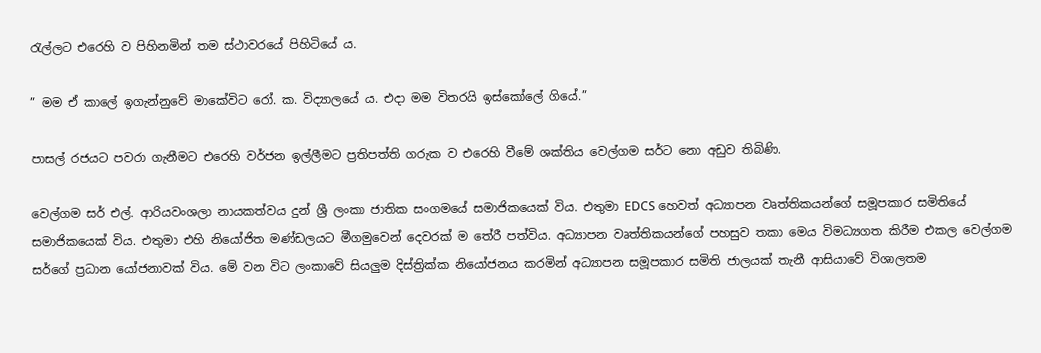රැල්ලට එරෙහි ව පිහිනමින් තම ස්ථාවරයේ පිහිටියේ ය.

” මම ඒ කාලේ ඉගැන්නුවේ මාකේවිට රෝ. ක. විද්‍යාලයේ ය. එදා මම විතරයි ඉස්කෝලේ ගියේ.”

පාසල් රජයට පවරා ගැනීමට එරෙහි වර්ජන ඉල්ලීමට ප්‍රතිපත්ති ගරුක ව එරෙහි වීමේ ශක්තිය වෙල්ගම සර්ට නො අඩුව තිබිණි.

වෙල්ගම සර් එල්. ආරියවංශලා නායකත්වය දුන් ශ්‍රී ලංකා ජාතික සංගමයේ සමාජිකයෙක් විය. එතුමා EDCS හෙවත් අධ්‍යාපන වෘත්තිකයන්ගේ සමූපකාර සමිතියේ සමාජිකයෙක් විය. එතුමා එහි නියෝජිත මණ්ඩලයට මීගමුවෙන් දෙවරක් ම තේරී පත්විය. අධ්‍යාපන වෘත්තිකයන්ගේ පහසුව තකා මෙය විමධ්‍යගත කිරීම එකල වෙල්ගම සර්ගේ ප්‍රධාන යෝජනාවක් විය. මේ වන විට ලංකාවේ සියලුම දිස්ත්‍රික්ක නියෝජනය කරමින් අධ්‍යාපන සමූපකාර සමිති ජාලයක් තැනී ආසියාවේ විශාලතම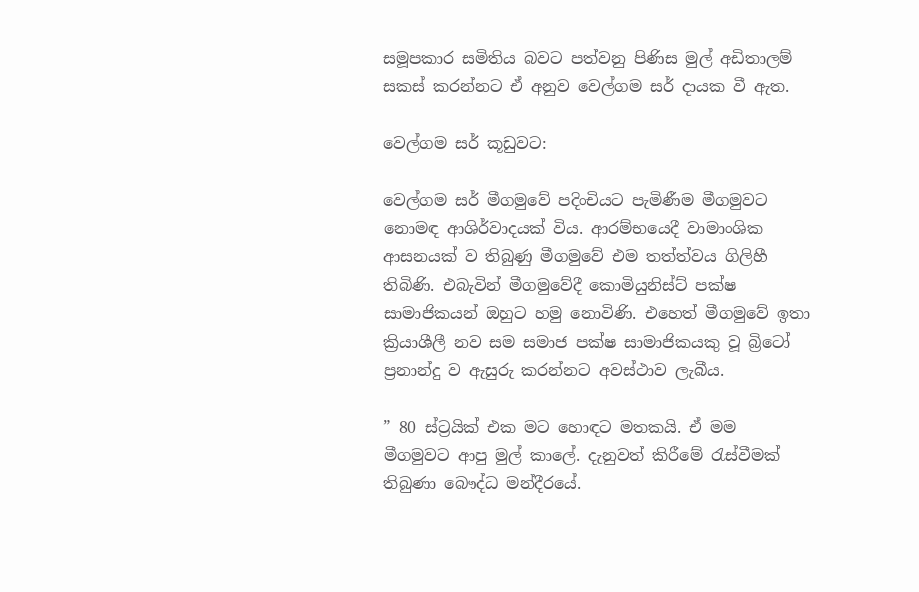සමූපකාර සමිතිය බවට පත්වනු පිණිස මුල් අඩිතාලම් සකස් කරන්නට ඒ අනුව වෙල්ගම සර් දායක වී ඇත.

වෙල්ගම සර් කූඩුවට:

වෙල්ගම සර් මීගමුවේ පදිංචියට පැමිණීම මීගමුවට නොමඳ ආශිර්වාදයක් විය. ආරම්භයෙදී වාමාංශික ආසනයක් ව තිබුණු මීගමුවේ එම තත්ත්වය ගිලිහී තිබිණි. එබැවින් මීගමුවේදී කොමියුනිස්ට් පක්ෂ සාමාජිකයන් ඔහුට හමු නොවිණි. එහෙත් මීගමුවේ ඉතා ක්‍රියාශීලී නව සම සමාජ පක්ෂ සාමාජිකයකු වූ බ්‍රිටෝ ප්‍රනාන්දු ව ඇසුරු කරන්නට අවස්ථාව ලැබීය.

” 80 ස්ට්‍රයික් එක මට හොඳට මතකයි. ඒ මම මීගමුවට ආපු මුල් කාලේ. දැනුවත් කිරීමේ රැස්වීමක් තිබුණා බෞද්ධ මන්දීරයේ.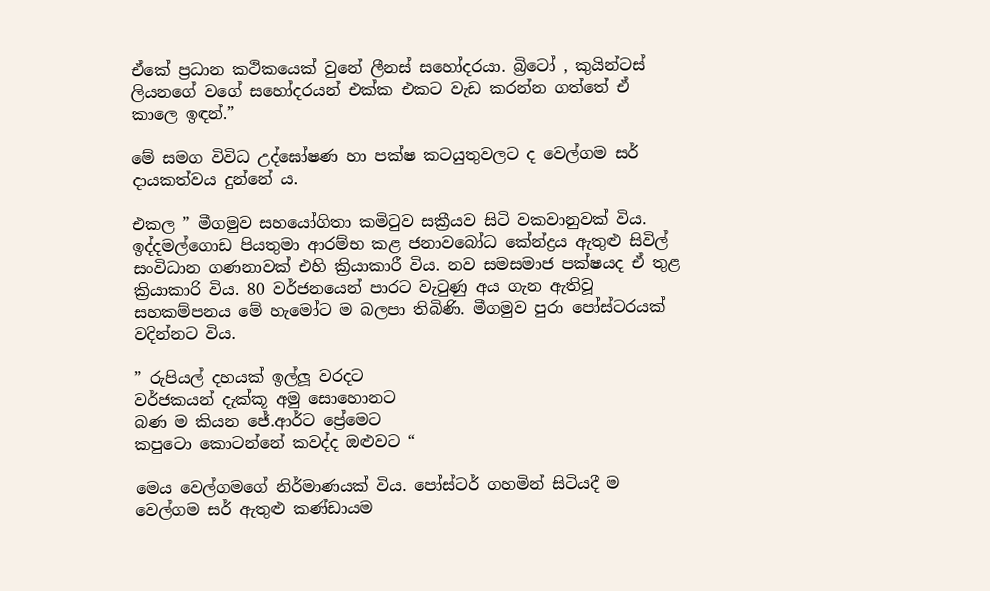ඒකේ ප්‍රධාන කථිකයෙක් වුනේ ලීනස් සහෝදරයා. බ්‍රිටෝ , කුයින්ටස් ලියනගේ වගේ සහෝදරයන් එක්ක එකට වැඩ කරන්න ගත්තේ ඒ කාලෙ ඉඳන්.”

මේ සමග විවිධ උද්ඝෝෂණ හා පක්ෂ කටයුතුවලට ද වෙල්ගම සර් දායකත්වය දුන්නේ ය.

එකල ” මීගමුව සහයෝගිතා කමිටුව සක්‍රීයව සිටි වකවානුවක් විය. ඉද්දමල්ගොඩ පියතුමා ආරම්භ කළ ජනාවබෝධ කේන්ද්‍රය ඇතුළු සිවිල් සංවිධාන ගණනාවක් එහි ක්‍රියාකාරී විය. නව සමසමාජ පක්ෂයද ඒ තුළ ක්‍රියාකාරි විය. 80 වර්ජනයෙන් පාරට වැටුණු අය ගැන ඇතිවූ සහකම්පනය මේ හැමෝට ම බලපා තිබිණි. මීගමුව පුරා පෝස්ටරයක් වදින්නට විය.

” රුපියල් දහයක් ඉල්ලූ වරදට
වර්ජකයන් දැක්කූ අමු සොහොනට
බණ ම කියන ජේ.ආර්ට ප්‍රේමෙට
කපුටො කොටන්නේ කවද්ද ඔළුවට “

මෙය වෙල්ගමගේ නිර්මාණයක් විය. පෝස්ටර් ගහමින් සිටියදී ම වෙල්ගම සර් ඇතුළු කණ්ඩායම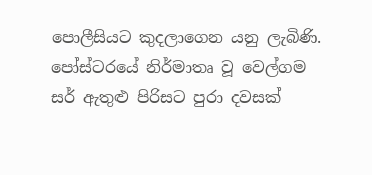පොලීසියට කුදලාගෙන යනු ලැබිණි. පෝස්ටරයේ නිර්මාතෘ වූ වෙල්ගම සර් ඇතුළු පිරිසට පුරා දවසක්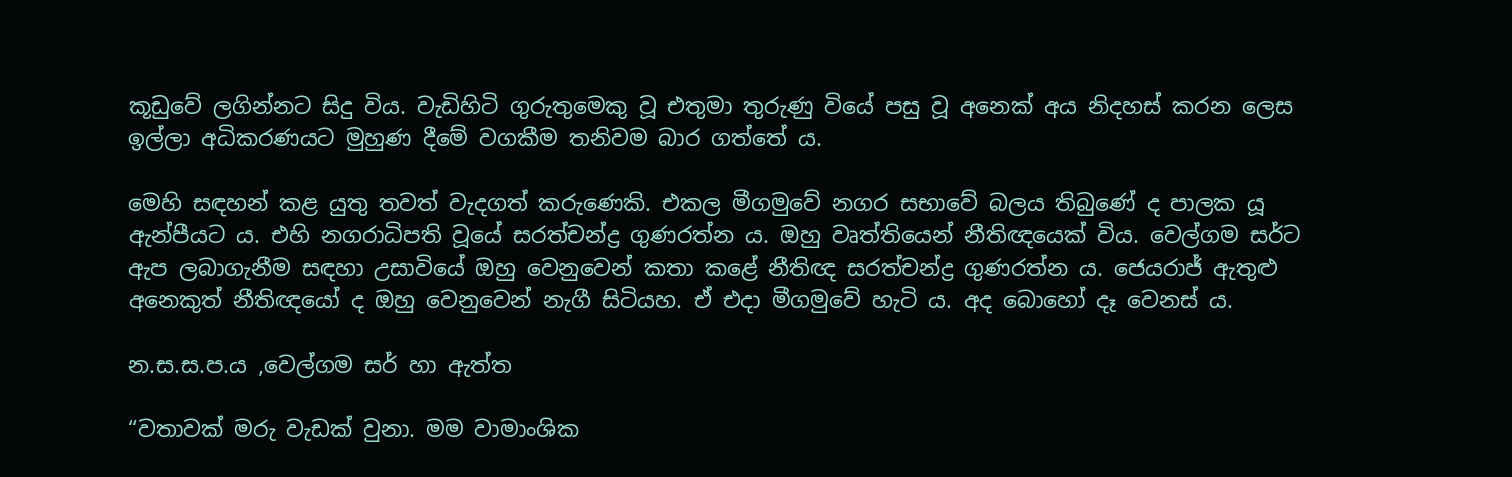කූඩුවේ ලගින්නට සිදු විය. වැඩිහිටි ගුරුතුමෙකු වූ එතුමා තුරුණු වියේ පසු වූ අනෙක් අය නිදහස් කරන ලෙස ඉල්ලා අධිකරණයට මුහුණ දීමේ වගකීම තනිවම බාර ගත්තේ ය.

මෙහි සඳහන් කළ යුතු තවත් වැදගත් කරුණෙකි. එකල මීගමුවේ නගර සභාවේ බලය තිබුණේ ද පාලක යූ ඇන්පීයට ය. එහි නගරාධිපති වූයේ සරත්චන්ද්‍ර ගුණරත්න ය. ඔහු වෘත්තියෙන් නීතිඥයෙක් විය. වෙල්ගම සර්ට ඇප ලබාගැනීම සඳහා උසාවියේ ඔහු වෙනුවෙන් කතා කළේ නීතිඥ සරත්චන්ද්‍ර ගුණරත්න ය. ජෙයරාජ් ඇතුළු අනෙකුත් නීතිඥයෝ ද ඔහු වෙනුවෙන් නැගී සිටියහ. ඒ එදා මීගමුවේ හැටි ය. අද බොහෝ දෑ වෙනස් ය.

න.ස.ස.ප.ය ,වෙල්ගම සර් හා ඇත්ත

“වතාවක් මරු වැඩක් වුනා. මම වාමාංශික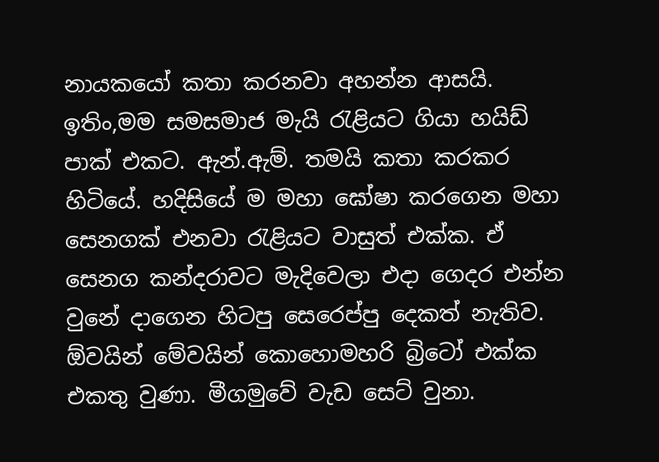නායකයෝ කතා කරනවා අහන්න ආසයි. ඉතිං,මම සමසමාජ මැයි රැළියට ගියා හයිඩ් පාක් එකට. ඇන්.ඇම්. තමයි කතා කරකර හිටියේ. හදිසියේ ම මහා ඝෝෂා කරගෙන මහා සෙනගක් එනවා රැළියට වාසුත් එක්ක. ඒ සෙනග කන්දරාවට මැදිවෙලා එදා ගෙදර එන්න වුනේ දාගෙන හිටපු සෙරෙප්පු දෙකත් නැතිව. ඕවයින් මේවයින් කොහොමහරි බ්‍රිටෝ එක්ක එකතු වුණා. මීගමුවේ වැඩ සෙට් වුනා.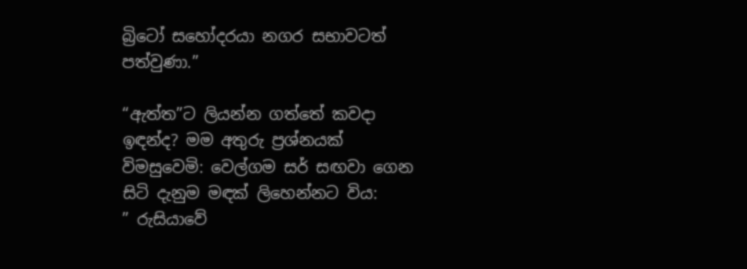බ්‍රිටෝ සහෝදරයා නගර සභාවටත්
පත්වුණා.”

“ඇත්ත”ට ලියන්න ගත්තේ කවදා ඉඳන්ද? මම අතුරු ප්‍රශ්නයක් විමසුවෙමි: වෙල්ගම සර් සඟවා ගෙන සිටි දැනුම මඳක් ලිහෙන්නට විය:
” රුසියාවේ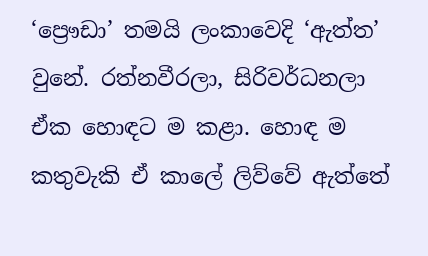‘ප්‍රෞඩා’ තමයි ලංකාවෙදි ‘ඇත්ත’ වුනේ. රත්නවීරලා, සිරිවර්ධනලා ඒක හොඳට ම කළා. හොඳ ම කතුවැකි ඒ කාලේ ලිව්වේ ඇත්තේ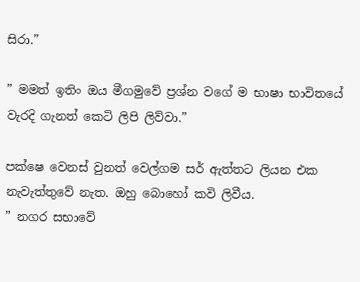සිරා.”

” මමත් ඉතිං ඔය මීගමුවේ ප්‍රශ්න වගේ ම භාෂා භාවිතයේ වැරදි ගැනත් කෙටි ලිපි ලිව්වා.”

පක්ෂෙ වෙනස් වුනත් වෙල්ගම සර් ඇත්තට ලියන එක නැවැත්තුවේ නැත. ඔහු බොහෝ කවි ලිවීය.
” නගර සභාවේ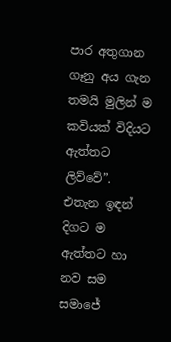පාර අතුගාන ගෑනු අය ගැන තමයි මුලින් ම කවියක් විදියට ඇත්තට ලිව්වේ”.
එතැන ඉඳන් දිගට ම ඇත්තට හා නව සම සමාජේ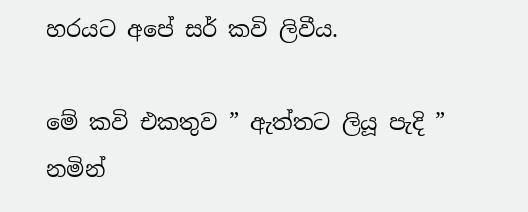හරයට අපේ සර් කවි ලිවීය.

මේ කවි එකතුව ” ඇත්තට ලියූ පැදි ” නමින්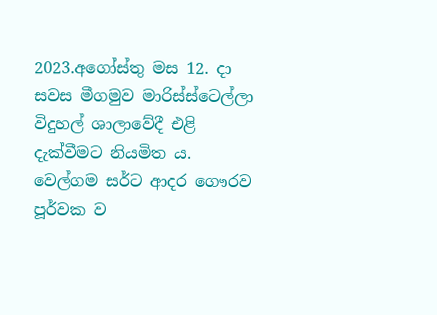2023.අගෝස්තු මස 12. දා සවස මීගමුව මාරිස්ස්ටෙල්ලා විදුහල් ශාලාවේදී එළි දැක්වීමට නියමිත ය. වෙල්ගම සර්ට ආදර ගෞරව පූර්වක ව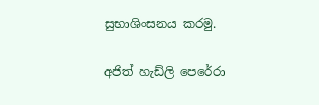සුභාශිංසනය කරමු.

අජිත් හැඩ්ලි පෙරේරා